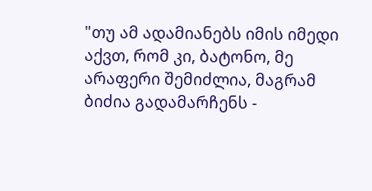"თუ ამ ადამიანებს იმის იმედი აქვთ, რომ კი, ბატონო, მე არაფერი შემიძლია, მაგრამ ბიძია გადამარჩენს -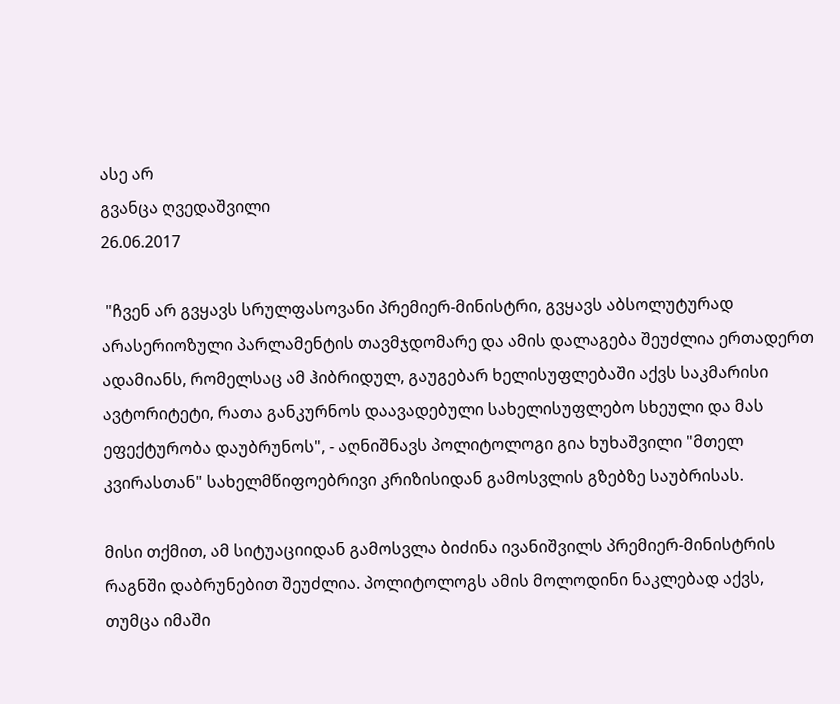ასე არ
გვანცა ღვედაშვილი
26.06.2017

 "ჩვენ არ გვყავს სრულფასოვანი პრემიერ-მინისტრი, გვყავს აბსოლუტურად არასერიოზული პარლამენტის თავმჯდომარე და ამის დალაგება შეუძლია ერთადერთ ადამიანს, რომელსაც ამ ჰიბრიდულ, გაუგებარ ხელისუფლებაში აქვს საკმარისი ავტორიტეტი, რათა განკურნოს დაავადებული სახელისუფლებო სხეული და მას ეფექტურობა დაუბრუნოს", - აღნიშნავს პოლიტოლოგი გია ხუხაშვილი "მთელ კვირასთან" სახელმწიფოებრივი კრიზისიდან გამოსვლის გზებზე საუბრისას.

მისი თქმით, ამ სიტუაციიდან გამოსვლა ბიძინა ივანიშვილს პრემიერ-მინისტრის რაგნში დაბრუნებით შეუძლია. პოლიტოლოგს ამის მოლოდინი ნაკლებად აქვს, თუმცა იმაში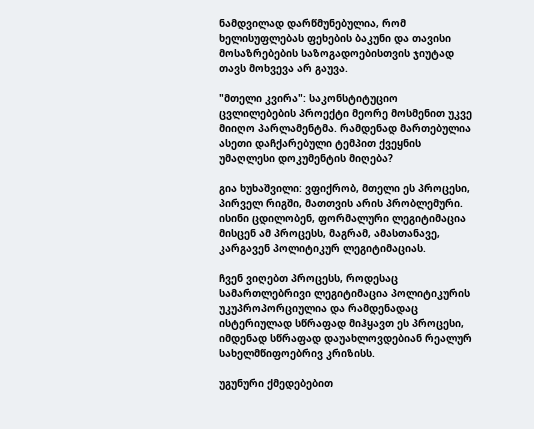ნამდვილად დარწმუნებულია, რომ ხელისუფლებას ფეხების ბაკუნი და თავისი მოსაზრებების საზოგადოებისთვის ჯიუტად თავს მოხვევა არ გაუვა.

"მთელი კვირა": საკონსტიტუციო ცვლილებების პროექტი მეორე მოსმენით უკვე მიიღო პარლამენტმა. რამდენად მართებულია ასეთი დაჩქარებული ტემპით ქვეყნის უმაღლესი დოკუმენტის მიღება?

გია ხუხაშვილი: ვფიქრობ, მთელი ეს პროცესი, პირველ რიგში, მათთვის არის პრობლემური. ისინი ცდილობენ, ფორმალური ლეგიტიმაცია მისცენ ამ პროცესს, მაგრამ, ამასთანავე, კარგავენ პოლიტიკურ ლეგიტიმაციას.

ჩვენ ვიღებთ პროცესს, როდესაც სამართლებრივი ლეგიტიმაცია პოლიტიკურის უკუპროპორციულია და რამდენადაც ისტერიულად სწრაფად მიჰყავთ ეს პროცესი, იმდენად სწრაფად დაუახლოვდებიან რეალურ სახელმწიფოებრივ კრიზისს.

უგუნური ქმედებებით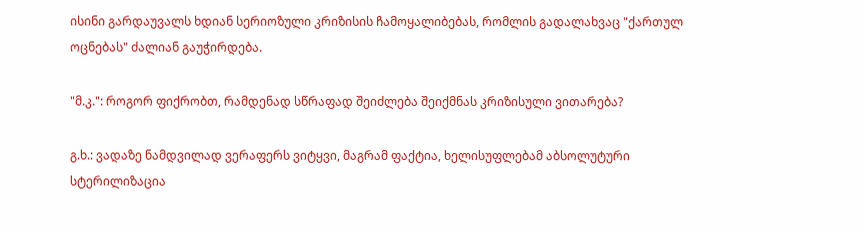ისინი გარდაუვალს ხდიან სერიოზული კრიზისის ჩამოყალიბებას, რომლის გადალახვაც "ქართულ ოცნებას" ძალიან გაუჭირდება.

"მ.კ.": როგორ ფიქრობთ, რამდენად სწრაფად შეიძლება შეიქმნას კრიზისული ვითარება?

გ.ხ.: ვადაზე ნამდვილად ვერაფერს ვიტყვი, მაგრამ ფაქტია, ხელისუფლებამ აბსოლუტური სტერილიზაცია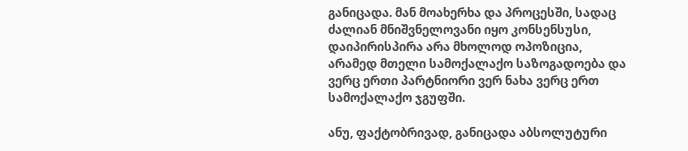განიცადა. მან მოახერხა და პროცესში, სადაც ძალიან მნიშვნელოვანი იყო კონსენსუსი, დაიპირისპირა არა მხოლოდ ოპოზიცია, არამედ მთელი სამოქალაქო საზოგადოება და ვერც ერთი პარტნიორი ვერ ნახა ვერც ერთ სამოქალაქო ჯგუფში.

ანუ, ფაქტობრივად, განიცადა აბსოლუტური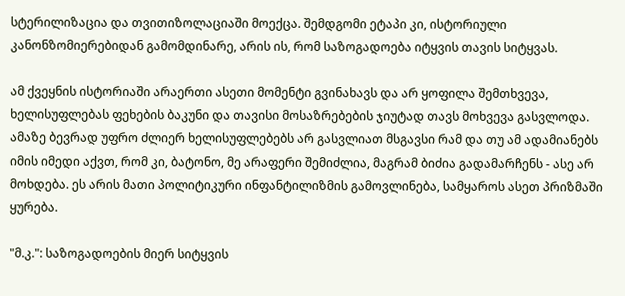სტერილიზაცია და თვითიზოლაციაში მოექცა. შემდგომი ეტაპი კი, ისტორიული კანონზომიერებიდან გამომდინარე, არის ის, რომ საზოგადოება იტყვის თავის სიტყვას.

ამ ქვეყნის ისტორიაში არაერთი ასეთი მომენტი გვინახავს და არ ყოფილა შემთხვევა, ხელისუფლებას ფეხების ბაკუნი და თავისი მოსაზრებების ჯიუტად თავს მოხვევა გასვლოდა. ამაზე ბევრად უფრო ძლიერ ხელისუფლებებს არ გასვლიათ მსგავსი რამ და თუ ამ ადამიანებს იმის იმედი აქვთ, რომ კი, ბატონო, მე არაფერი შემიძლია, მაგრამ ბიძია გადამარჩენს - ასე არ მოხდება. ეს არის მათი პოლიტიკური ინფანტილიზმის გამოვლინება, სამყაროს ასეთ პრიზმაში ყურება.

"მ.კ.": საზოგადოების მიერ სიტყვის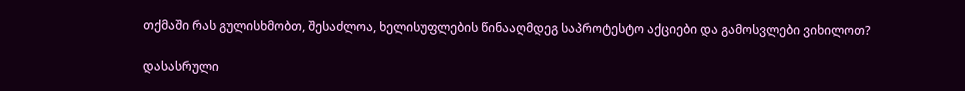თქმაში რას გულისხმობთ, შესაძლოა, ხელისუფლების წინააღმდეგ საპროტესტო აქციები და გამოსვლები ვიხილოთ?

დასასრული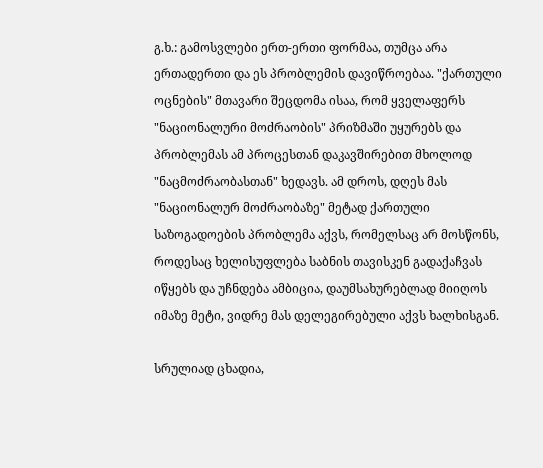გ.ხ.: გამოსვლები ერთ-ერთი ფორმაა, თუმცა არა ერთადერთი და ეს პრობლემის დავიწროებაა. "ქართული ოცნების" მთავარი შეცდომა ისაა, რომ ყველაფერს "ნაციონალური მოძრაობის" პრიზმაში უყურებს და პრობლემას ამ პროცესთან დაკავშირებით მხოლოდ "ნაცმოძრაობასთან" ხედავს. ამ დროს, დღეს მას "ნაციონალურ მოძრაობაზე" მეტად ქართული საზოგადოების პრობლემა აქვს, რომელსაც არ მოსწონს, როდესაც ხელისუფლება საბნის თავისკენ გადაქაჩვას იწყებს და უჩნდება ამბიცია, დაუმსახურებლად მიიღოს იმაზე მეტი, ვიდრე მას დელეგირებული აქვს ხალხისგან.

სრულიად ცხადია,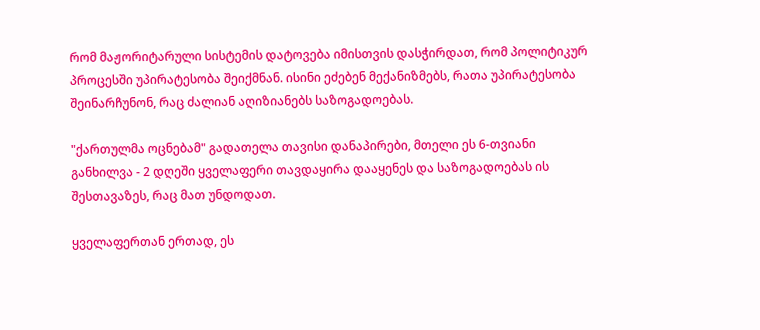რომ მაჟორიტარული სისტემის დატოვება იმისთვის დასჭირდათ, რომ პოლიტიკურ პროცესში უპირატესობა შეიქმნან. ისინი ეძებენ მექანიზმებს, რათა უპირატესობა შეინარჩუნონ, რაც ძალიან აღიზიანებს საზოგადოებას.

"ქართულმა ოცნებამ" გადათელა თავისი დანაპირები, მთელი ეს 6-თვიანი განხილვა - 2 დღეში ყველაფერი თავდაყირა დააყენეს და საზოგადოებას ის შესთავაზეს, რაც მათ უნდოდათ.

ყველაფერთან ერთად, ეს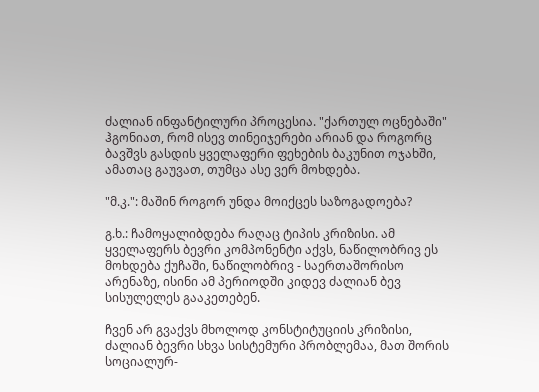ძალიან ინფანტილური პროცესია. "ქართულ ოცნებაში" ჰგონიათ, რომ ისევ თინეიჯერები არიან და როგორც ბავშვს გასდის ყველაფერი ფეხების ბაკუნით ოჯახში, ამათაც გაუვათ, თუმცა ასე ვერ მოხდება.

"მ.კ.": მაშინ როგორ უნდა მოიქცეს საზოგადოება?

გ.ხ.: ჩამოყალიბდება რაღაც ტიპის კრიზისი. ამ ყველაფერს ბევრი კომპონენტი აქვს, ნაწილობრივ ეს მოხდება ქუჩაში, ნაწილობრივ - საერთაშორისო არენაზე, ისინი ამ პერიოდში კიდევ ძალიან ბევ სისულელეს გააკეთებენ.

ჩვენ არ გვაქვს მხოლოდ კონსტიტუციის კრიზისი, ძალიან ბევრი სხვა სისტემური პრობლემაა, მათ შორის სოციალურ-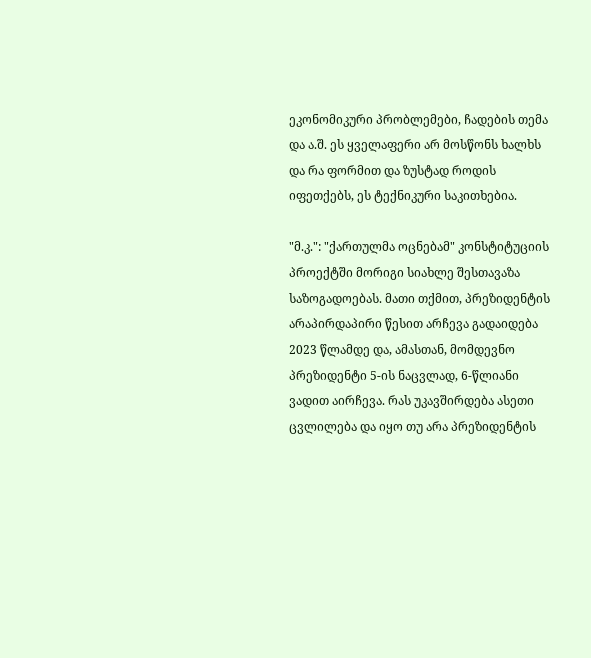ეკონომიკური პრობლემები, ჩადების თემა და ა.შ. ეს ყველაფერი არ მოსწონს ხალხს და რა ფორმით და ზუსტად როდის იფეთქებს, ეს ტექნიკური საკითხებია.

"მ.კ.": "ქართულმა ოცნებამ" კონსტიტუციის პროექტში მორიგი სიახლე შესთავაზა საზოგადოებას. მათი თქმით, პრეზიდენტის არაპირდაპირი წესით არჩევა გადაიდება 2023 წლამდე და, ამასთან, მომდევნო პრეზიდენტი 5-ის ნაცვლად, 6-წლიანი ვადით აირჩევა. რას უკავშირდება ასეთი ცვლილება და იყო თუ არა პრეზიდენტის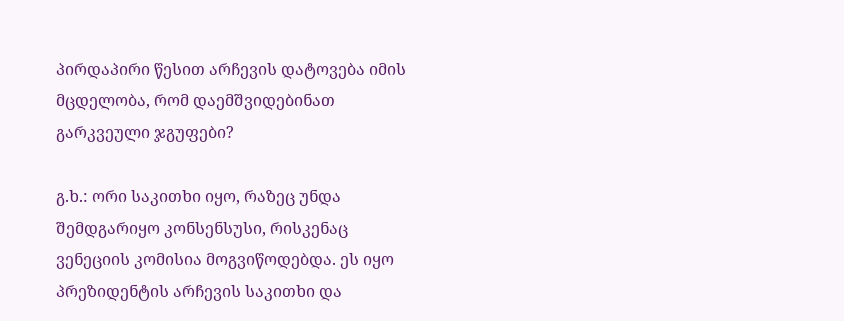პირდაპირი წესით არჩევის დატოვება იმის მცდელობა, რომ დაემშვიდებინათ გარკვეული ჯგუფები?

გ.ხ.: ორი საკითხი იყო, რაზეც უნდა შემდგარიყო კონსენსუსი, რისკენაც ვენეციის კომისია მოგვიწოდებდა. ეს იყო პრეზიდენტის არჩევის საკითხი და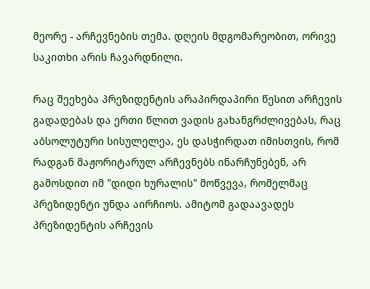მეორე - არჩევნების თემა. დღეის მდგომარეობით, ორივე საკითხი არის ჩავარდნილი.

რაც შეეხება პრეზიდენტის არაპირდაპირი წესით არჩევის გადადებას და ერთი წლით ვადის გახანგრძლივებას, რაც აბსოლუტური სისულელეა, ეს დასჭირდათ იმისთვის, რომ რადგან მაჟორიტარულ არჩევნებს ინარჩუნებენ, არ გამოსდით იმ "დიდი ხურალის" მოწვევა, რომელმაც პრეზიდენტი უნდა აირჩიოს. ამიტომ გადაავადეს პრეზიდენტის არჩევის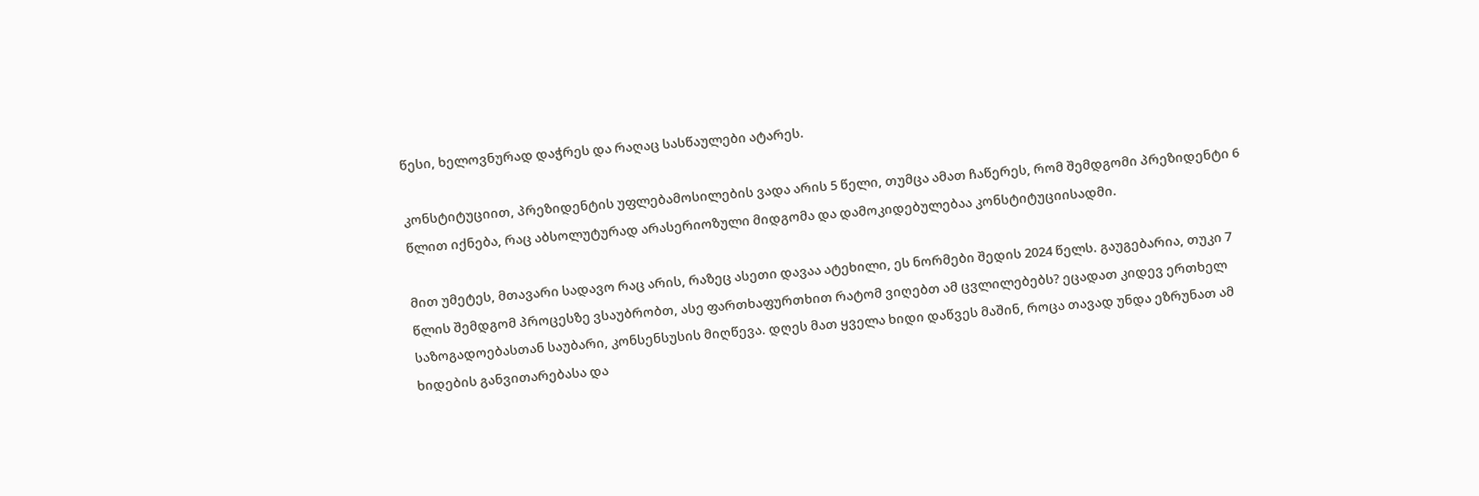წესი, ხელოვნურად დაჭრეს და რაღაც სასწაულები ატარეს.

კონსტიტუციით, პრეზიდენტის უფლებამოსილების ვადა არის 5 წელი, თუმცა ამათ ჩაწერეს, რომ შემდგომი პრეზიდენტი 6 წლით იქნება, რაც აბსოლუტურად არასერიოზული მიდგომა და დამოკიდებულებაა კონსტიტუციისადმი.

მით უმეტეს, მთავარი სადავო რაც არის, რაზეც ასეთი დავაა ატეხილი, ეს ნორმები შედის 2024 წელს. გაუგებარია, თუკი 7 წლის შემდგომ პროცესზე ვსაუბრობთ, ასე ფართხაფურთხით რატომ ვიღებთ ამ ცვლილებებს? ეცადათ კიდევ ერთხელ საზოგადოებასთან საუბარი, კონსენსუსის მიღწევა. დღეს მათ ყველა ხიდი დაწვეს მაშინ, როცა თავად უნდა ეზრუნათ ამ ხიდების განვითარებასა და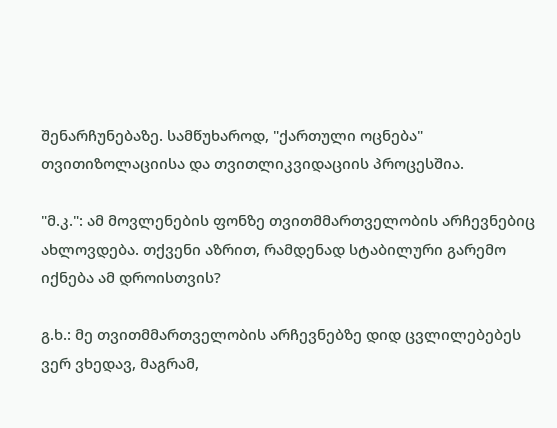შენარჩუნებაზე. სამწუხაროდ, "ქართული ოცნება" თვითიზოლაციისა და თვითლიკვიდაციის პროცესშია.

"მ.კ.": ამ მოვლენების ფონზე თვითმმართველობის არჩევნებიც ახლოვდება. თქვენი აზრით, რამდენად სტაბილური გარემო იქნება ამ დროისთვის?

გ.ხ.: მე თვითმმართველობის არჩევნებზე დიდ ცვლილებებეს ვერ ვხედავ, მაგრამ,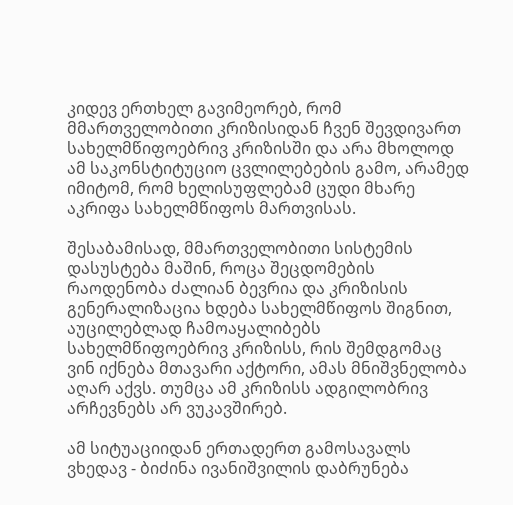კიდევ ერთხელ გავიმეორებ, რომ მმართველობითი კრიზისიდან ჩვენ შევდივართ სახელმწიფოებრივ კრიზისში და არა მხოლოდ ამ საკონსტიტუციო ცვლილებების გამო, არამედ იმიტომ, რომ ხელისუფლებამ ცუდი მხარე აკრიფა სახელმწიფოს მართვისას.

შესაბამისად, მმართველობითი სისტემის დასუსტება მაშინ, როცა შეცდომების რაოდენობა ძალიან ბევრია და კრიზისის გენერალიზაცია ხდება სახელმწიფოს შიგნით, აუცილებლად ჩამოაყალიბებს სახელმწიფოებრივ კრიზისს, რის შემდგომაც ვინ იქნება მთავარი აქტორი, ამას მნიშვნელობა აღარ აქვს. თუმცა ამ კრიზისს ადგილობრივ არჩევნებს არ ვუკავშირებ.

ამ სიტუაციიდან ერთადერთ გამოსავალს ვხედავ - ბიძინა ივანიშვილის დაბრუნება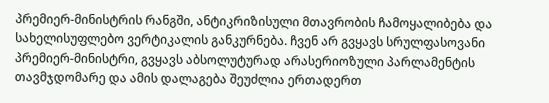პრემიერ-მინისტრის რანგში, ანტიკრიზისული მთავრობის ჩამოყალიბება და სახელისუფლებო ვერტიკალის განკურნება. ჩვენ არ გვყავს სრულფასოვანი პრემიერ-მინისტრი, გვყავს აბსოლუტურად არასერიოზული პარლამენტის თავმჯდომარე და ამის დალაგება შეუძლია ერთადერთ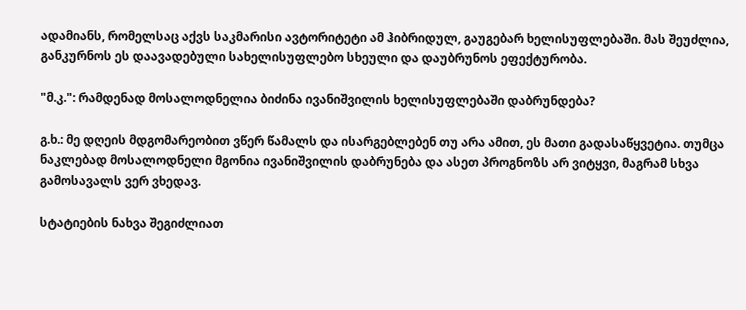ადამიანს, რომელსაც აქვს საკმარისი ავტორიტეტი ამ ჰიბრიდულ, გაუგებარ ხელისუფლებაში. მას შეუძლია, განკურნოს ეს დაავადებული სახელისუფლებო სხეული და დაუბრუნოს ეფექტურობა.

"მ.კ.": რამდენად მოსალოდნელია ბიძინა ივანიშვილის ხელისუფლებაში დაბრუნდება?

გ.ხ.: მე დღეის მდგომარეობით ვწერ წამალს და ისარგებლებენ თუ არა ამით, ეს მათი გადასაწყვეტია. თუმცა ნაკლებად მოსალოდნელი მგონია ივანიშვილის დაბრუნება და ასეთ პროგნოზს არ ვიტყვი, მაგრამ სხვა გამოსავალს ვერ ვხედავ.

სტატიების ნახვა შეგიძლიათ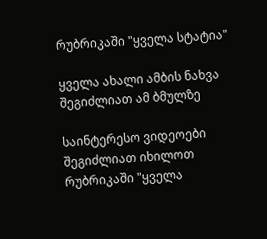რუბრიკაში "ყველა სტატია"

ყველა ახალი ამბის ნახვა შეგიძლიათ ამ ბმულზე

საინტერესო ვიდეოები შეგიძლიათ იხილოთ რუბრიკაში "ყველა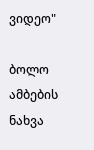ვიდეო"

ბოლო ამბების ნახვა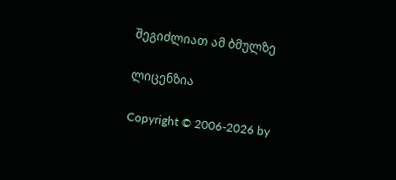შეგიძლიათ ამ ბმულზე

ლიცენზია

Copyright © 2006-2026 by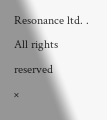Resonance ltd. . All rights reserved
×